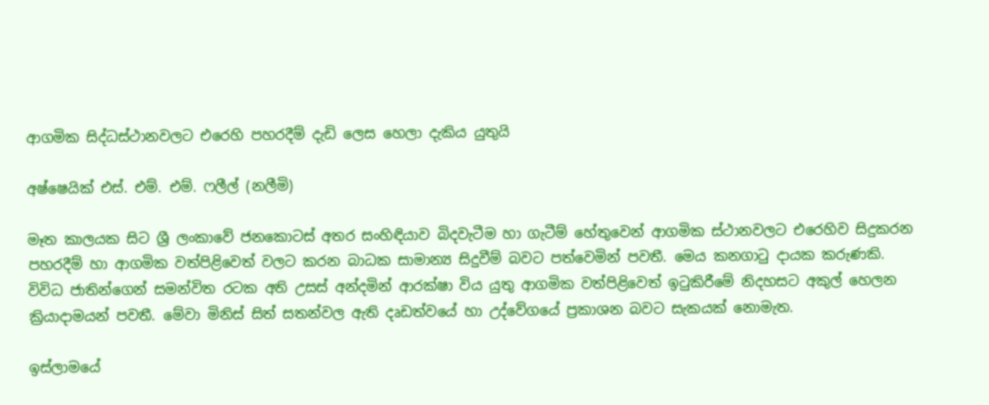ආගමික සිද්ධස්ථානවලට එරෙහි පහරදීම් දැඩි ලෙස හෙලා දැකිය යුතුයි

අෂ්ෂෙයික් එස්. එම්. එම්. ෆලීල් (නලීමි)

මෑත කාලයක සිට ශ්‍රී ලංකාවේ ජනකොටස් අතර සංහිඳියාව බිදවැටීම හා ගැටීම් හේතුවෙන් ආගමික ස්ථානවලට එරෙහිව සිදුකරන පහරදීම් හා ආගමික වත්පිළිවෙත් වලට කරන බාධක සාමාන්‍ය සිදුවීම් බවට පත්වෙමින් පවතී. මෙය කනගාටු දායක කරුණකි. විවිධ ජාතින්ගෙන් සමන්විත රටක අති උසස් අන්දමින් ආරක්ෂා විය යුතු ආගමික වත්පිළිවෙත් ඉටුකිරීමේ නිදහසට අකුල් හෙලන ක්‍රියාදාමයන් පවතී. මේවා මිනිස් සිත් සතන්වල ඇති දෘඩත්වයේ හා උද්වේගයේ ප්‍රකාශන බවට සැකයක් නොමැත.

ඉස්ලාමයේ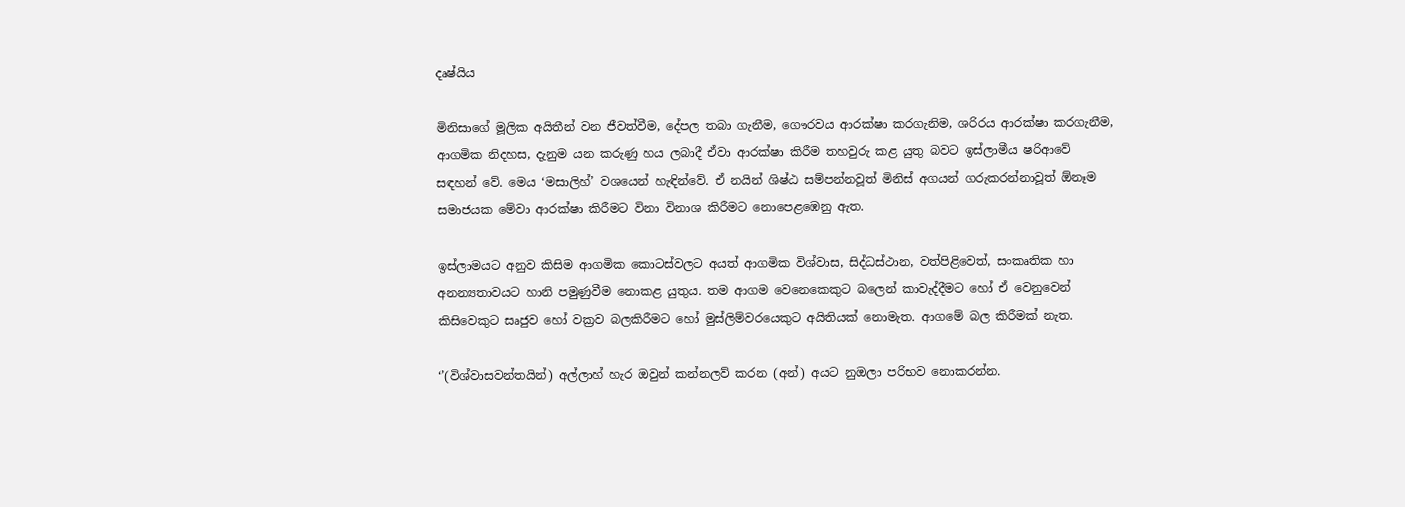දෘෂ්යිය

මිනිසාගේ මූලික අයිතීන් වන ජීවත්වීම, දේපල තබා ගැනීම, ගෞරවය ආරක්ෂා කරගැනිම, ශරිරය ආරක්ෂා කරගැනීම, ආගමික නිදහස, දැනුම යන කරුණු හය ලබාදී ඒවා ආරක්ෂා කිරීම තහවුරු කළ යුතු බවට ඉස්ලාමීය ෂරිආවේ සඳහන් වේ. මෙය ‘මසාලිහ්’ වශයෙන් හැඳින්වේ. ඒ නයින් ශිෂ්ඨ සම්පන්නවූත් මිනිස් අගයන් ගරුකරන්නාවූත් ඕනෑම සමාජයක මේවා ආරක්ෂා කිරීමට විනා විනාශ කිරීමට නොපෙළඹෙනු ඇත.

ඉස්ලාමයට අනුව කිසිම ආගමික කොටස්වලට අයත් ආගමික විශ්වාස, සිද්ධස්ථාන, වත්පිළිවෙත්, සංකෘතික හා අනන්‍යතාවයට හානි පමුණුවීම නොකළ යුතුය. තම ආගම වෙනෙකෙකුට බලෙන් කාවැද්දීමට හෝ ඒ වෙනුවෙන් කිසිවෙකුට සෘජුව හෝ වක්‍රව බලකිරීමට හෝ මුස්ලිම්වරයෙකුට අයිතියක් නොමැත. ආගමේ බල කිරීමක් නැත.

‘’(විශ්වාසවන්තයින්) අල්ලාහ් හැර ඔවුන් කන්නලව් කරන (අන්) අයට නුඔලා පරිභව නොකරන්න.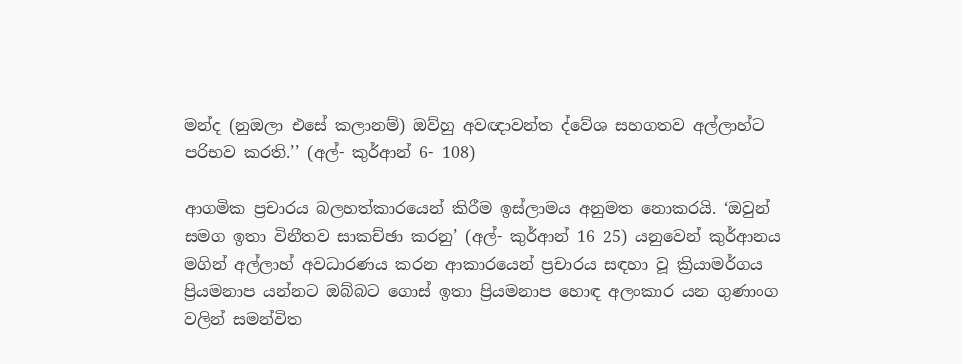මන්ද (නුඔලා එසේ කලානම්) ඔව්හු අවඥාවන්ත ද්වේශ සහගතව අල්ලාහ්ට පරිභව කරති.’’ (අල්- කුර්ආන් 6- 108)

ආගමික ප්‍රචාරය බලහත්කාරයෙන් කිරීම ඉස්ලාමය අනුමත නොකරයි. ‘ඔවුන් සමග ඉතා විනීතව සාකච්ඡා කරනු’ (අල්- කුර්ආන් 16 25) යනුවෙන් කුර්ආනය මගින් අල්ලාහ් අවධාරණය කරන ආකාරයෙන් ප්‍රචාරය සඳහා වූ ක්‍රියාමර්ගය ප්‍රියමනාප යන්නට ඔබ්බට ගොස් ඉතා ප්‍රියමනාප හොඳ අලංකාර යන ගුණාංග වලින් සමන්විත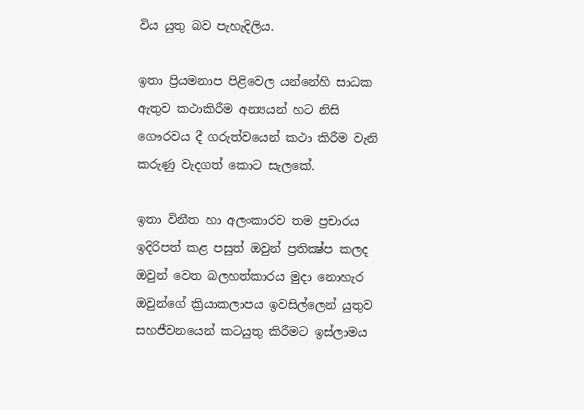විය යුතු බව පැහැදිලිය.

ඉතා ප්‍රියමනාප පිළිවෙල යන්නේහි සාධක ඇතුව කථාකිරීම අන්‍යයන් හට නිසි ගෞරවය දී ගරුත්වයෙන් කථා කිරීම වැනි කරුණු වැදගත් කොට සැලකේ.

ඉතා විනීත හා අලංකාරව තම ප්‍රචාරය ඉදිරිපත් කළ පසුත් ඔවුන් ප්‍රතික්‍ෂ්ප කලද ඔවුන් වෙත බලහත්කාරය මුදා නොහැර ඔවුන්ගේ ක්‍රියාකලාපය ඉවසිල්ලෙන් යුතුව සහජීවනයෙන් කටයුතු කිරීමට ඉස්ලාමය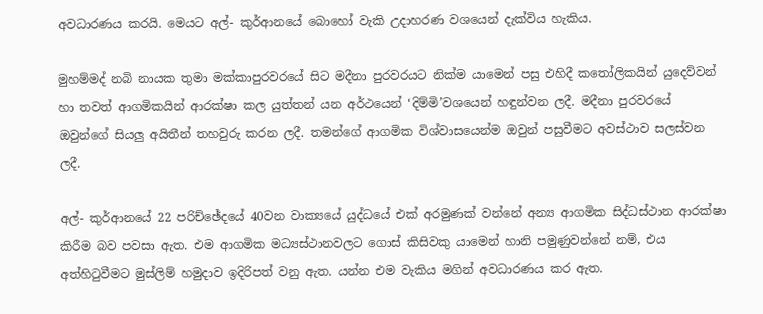අවධාරණය කරයි. මෙයට අල්- කුර්ආනයේ බොහෝ වැකි උදාහරණ වශයෙන් දැක්විය හැකිය.

මුහම්මද් නබි නායක තුමා මක්කාපුරවරයේ සිට මදීනා පුරවරයට නික්ම යාමෙන් පසු එහිදී කතෝලිකයින් යුදෙව්වන් හා තවත් ආගමිකයින් ආරක්ෂා කල යුත්තන් යන අර්ථයෙන් ‘දිම්මි’වශයෙන් හඳුන්වන ලදී. මදීනා පුරවරයේ ඔවුන්ගේ සියලු අයිතීන් තහවුරු කරන ලදී. තමන්ගේ ආගමික විශ්වාසයෙන්ම ඔවුන් පසුවීමට අවස්ථාව සලස්වන ලදී.

අල්- කුර්ආනයේ 22 පරිච්ඡේදයේ 40වන වාක්‍යයේ යුද්ධයේ එක් අරමුණක් වන්නේ අන්‍ය ආගමික සිද්ධස්ථාන ආරක්ෂා කිරීම බව පවසා ඇත. එම ආගමික මධ්‍යස්ථානවලට ගොස් කිසිවකු යාමෙන් හානි පමුණුවන්නේ නම්, එය අත්හිටුවීමට මුස්ලිම් හමුදාව ඉදිරිපත් වනු ඇත. යන්න එම වැකිය මගින් අවධාරණය කර ඇත.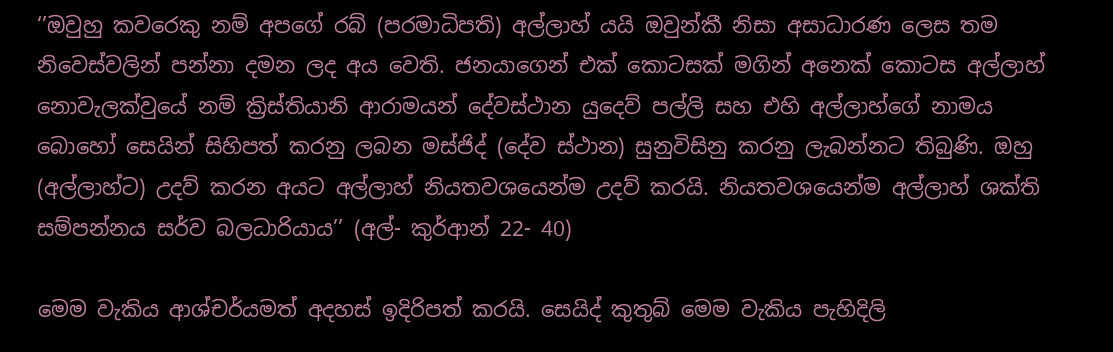‘’ඔවුහු කවරෙකු නම් අපගේ රබ් (පරමාධිපති) අල්ලාහ් යයි ඔවුන්කී නිසා අසාධාරණ ලෙස තම නිවෙස්වලින් පන්නා දමන ලද අය වෙති. ජනයාගෙන් එක් කොටසක් මගින් අනෙක් කොටස අල්ලාහ් නොවැලක්වුයේ නම් ක්‍රිස්තියානි ආරාමයන් දේවස්ථාන යුදෙව් පල්ලි සහ එහි අල්ලාහ්ගේ නාමය බොහෝ සෙයින් සිහිපත් කරනු ලබන මස්ජිද් (දේව ස්ථාන) සුනුවිසිනු කරනු ලැබන්නට තිබුණි. ඔහු (අල්ලාහ්ට) උදව් කරන අයට අල්ලාහ් නියතවශයෙන්ම උදව් කරයි. නියතවශයෙන්ම අල්ලාහ් ශක්ති සම්පන්නය සර්ව බලධාරියාය’’ (අල්- කුර්ආන් 22- 40)

මෙම වැකිය ආශ්චර්යමත් අදහස් ඉදිරිපත් කරයි. සෙයිද් කුතුබ් මෙම වැකිය පැහිදිලි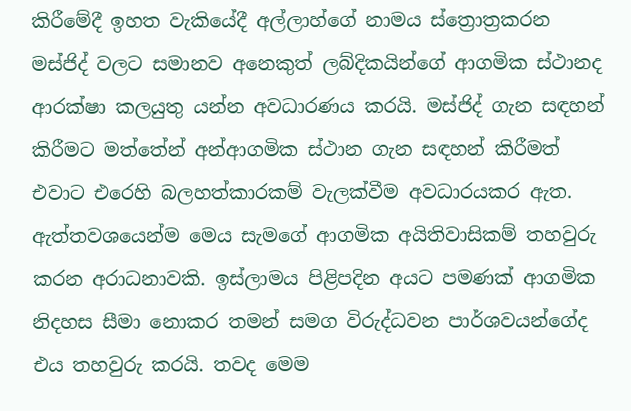කිරීමේදී ඉහත වැකියේදී අල්ලාහ්ගේ නාමය ස්ත්‍රොත්‍රකරන මස්ජිද් වලට සමානව අනෙකුත් ලබ්දිකයින්ගේ ආගමික ස්ථානද ආරක්ෂා කලයුතු යන්න අවධාරණය කරයි. මස්ජිද් ගැන සඳහන් කිරීමට මත්තේන් අන්ආගමික ස්ථාන ගැන සඳහන් කිරීමත් එවාට එරෙහි බලහත්කාරකම් වැලක්වීම අවධාරයකර ඇත. ඇත්තවශයෙන්ම මෙය සැමගේ ආගමික අයිතිවාසිකම් තහවුරු කරන අරාධනාවකි. ඉස්ලාමය පිළිපදින අයට පමණක් ආගමික නිදහස සීමා නොකර තමන් සමග විරුද්ධවන පාර්ශවයන්ගේද එය තහවුරු කරයි. තවද මෙම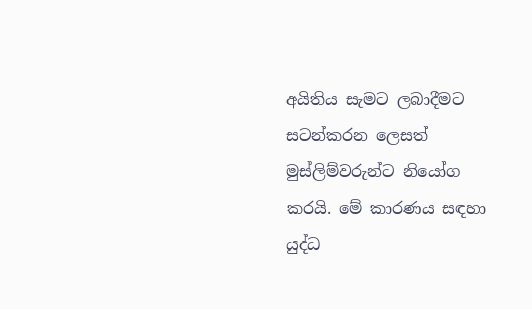අයිතිය සැමට ලබාදීමට සටන්කරන ලෙසත් මුස්ලිම්වරුන්ට නියෝග කරයි. මේ කාරණය සඳහා යුද්ධ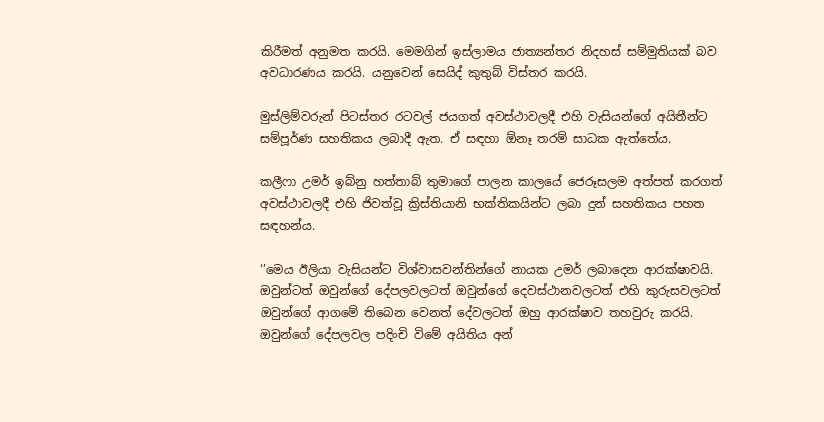කිරීමත් අනුමත කරයි. මෙමගින් ඉස්ලාමය ජාත්‍යන්තර නිදහස් සම්මුතියක් බව අවධාරණය කරයි. යනුවෙන් සෙයිද් කුතුබ් විස්තර කරයි.

මුස්ලිම්වරුන් පිටස්තර රටවල් ජයගත් අවස්ථාවලදී එහි වැසියන්ගේ අයිතීන්ට සම්පූර්ණ සහතිකය ලබාදී ඇත. ඒ සඳහා ඕනෑ තරම් සාධක ඇත්තේය.

කලීෆා උමර් ඉබ්නු හත්තාබ් තුමාගේ පාලන කාලයේ ජෙරූසලම අත්පත් කරගත් අවස්ථාවලදී එහි ජිවත්වූ ක්‍රිස්තියානි භක්තිකයින්ට ලබා දුන් සහතිකය පහත සඳහන්ය.

‘’මෙය ඊලියා වැසියන්ට විශ්වාසවන්තින්ගේ නායක උමර් ලබාදෙන ආරක්ෂාවයි. ඔවුන්ටත් ඔවුන්ගේ දේපලවලටත් ඔවුන්ගේ දෙවස්ථානවලටත් එහි කුරුසවලටත් ඔවුන්ගේ ආගමේ තිබෙන වෙනත් දේවලටත් ඔහු ආරක්ෂාව තහවුරු කරයි. ඔවුන්ගේ දේපලවල පදිංචි විමේ අයිතිය අන්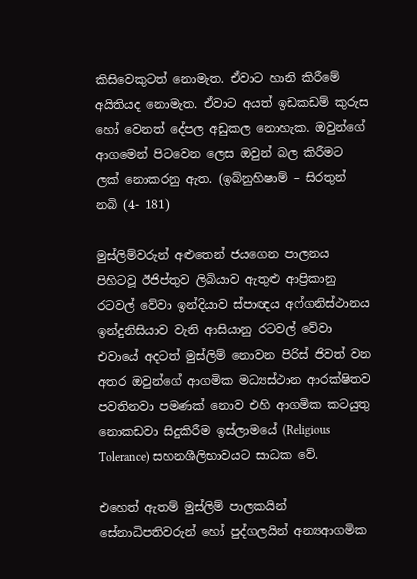කිසිවෙකුටත් නොමැත. ඒවාට හානි කිරීමේ අයිතියද නොමැත. ඒවාට අයත් ඉඩකඩම් කුරුස හෝ වෙනත් දේපල අඩුකල නොහැක. ඔවුන්ගේ ආගමෙන් පිටවෙන ලෙස ඔවුන් බල කිරීමට ලක් නොකරනු ඇත. (ඉබ්නුහිෂාම් – සිරතුන් නබි (4- 181)

මුස්ලිම්වරුන් අළුතෙන් ජයගෙන පාලනය පිහිටවූ ඊජිප්තුව ලිබියාව ඇතුළු ආප්‍රිකානු රටවල් වේවා ඉන්දියාව ස්පාඥය අෆ්ගනිස්ථානය ඉන්දුනිසියාව වැනි ආසියානු රටවල් වේවා එවායේ අදටත් මුස්ලිම් නොවන පිරිස් ජිවත් වන අතර ඔවුන්ගේ ආගමික මධ්‍යස්ථාන ආරක්ෂිතව පවතිනවා පමණක් නොව එහි ආගමික කටයුතු නොකඩවා සිදුකිරීම ඉස්ලාමයේ (Religious Tolerance) සහනශීලිභාවයට සාධක වේ.

එහෙත් ඇතම් මුස්ලිම් පාලකයින් සේනාධිපතිවරුන් හෝ පුද්ගලයින් අන්‍යආගමික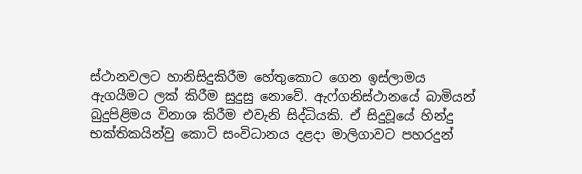ස්ථානවලට හානිසිදුකිරීම හේතුකොට ගෙන ඉස්ලාමය ඇගයීමට ලක් කිරීම සුදුසු නොවේ. ඇෆ්ගනිස්ථානයේ බාමියන් බුදුපිළිමය විනාශ කිරීම එවැනි සිද්ධියකි. ඒ සිදුවූයේ හින්දු භක්තිකයින්වු කොටි සංවිධානය දළදා මාලිගාවට පහරදුන්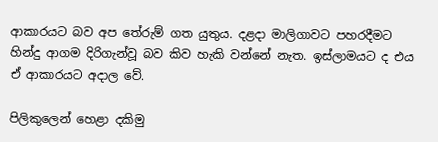ආකාරයට බව අප තේරුම් ගත යුතුය. දළදා මාලිගාවට පහරදීමට හින්දු ආගම දිරිගැන්වූ බව කිව හැකි වන්නේ නැත. ඉස්ලාමයට ද එය ඒ ආකාරයට අදාල වේ.

පිලිකුලෙන් හෙළා දකිමු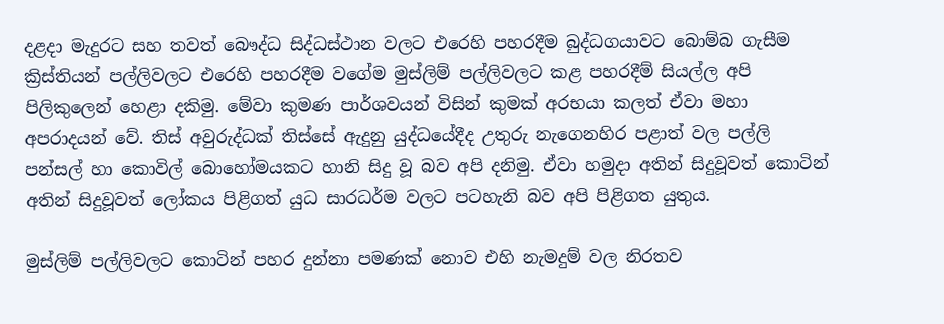දළදා මැදුරට සහ තවත් බෞද්ධ සිද්ධස්ථාන වලට එරෙහි පහරදීම බුද්ධගයාවට බොම්බ ගැසීම ක්‍රිස්තියන් පල්ලිවලට එරෙහි පහරදීම වගේම මුස්ලිම් පල්ලිවලට කළ පහරදීම් සියල්ල අපි පිලිකුලෙන් හෙළා දකිමු. මේවා කුමණ පාර්ශවයන් විසින් කුමක් අරභයා කලත් ඒවා මහා අපරාදයන් වේ. තිස් අවුරුද්ධක් තිස්සේ ඇදුනු යුද්ධයේදීද උතුරු නැගෙනහිර පළාත් වල පල්ලි පන්සල් හා කොවිල් බොහෝමයකට හානි සිදු වූ බව අපි දනිමු. ඒවා හමුදා අතින් සිදුවූවත් කොටින් අතින් සිදුවූවත් ලෝකය පිළිගත් යුධ සාරධර්ම වලට පටහැනි බව අපි පිළිගත යුතුය.

මුස්ලිම් පල්ලිවලට කොටින් පහර දුන්නා පමණක් නොව එහි නැමදුම් වල නිරතව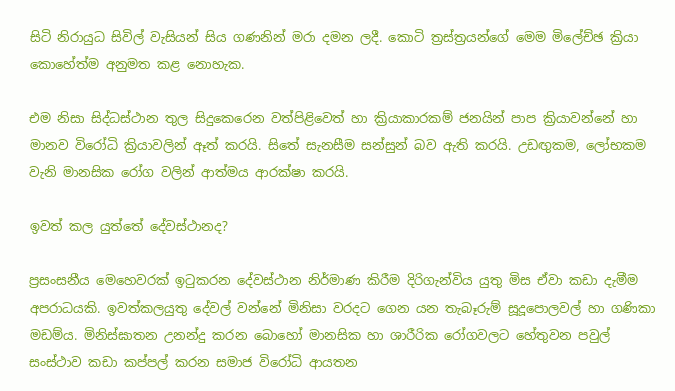සිටි නිරායුධ සිවිල් වැසියන් සිය ගණනින් මරා දමන ලදී. කොටි ත්‍රස්ත්‍රයන්ගේ මෙම මිලේච්ඡ ක්‍රියා කොහේත්ම අනුමත කළ නොහැක.

එම නිසා සිද්ධස්ථාන තුල සිදුකෙරෙන වත්පිළිවෙත් හා ක්‍රියාකාරකම් ජනයින් පාප ක්‍රියාවන්නේ හා මානව විරෝධි ක්‍රියාවලින් ඈත් කරයි. සිතේ සැනසීම සන්සුන් බව ඇති කරයි. උඩඟුකම, ලෝභකම වැනි මානසික රෝග වලින් ආත්මය ආරක්ෂා කරයි.

ඉවත් කල යුත්තේ දේවස්ථානද?

ප්‍රසංසනීය මෙහෙවරක් ඉටුකරන දේවස්ථාන නිර්මාණ කිරීම දිරිගැන්විය යුතු මිස ඒවා කඩා දැමීම අපරාධයකි. ඉවත්කලයුතු දේවල් වන්නේ මිනිසා වරදට ගෙන යන තැබෑරුම් සූදූපොලවල් හා ගණිකා මඩම්ය. මිනිස්ඝාතන උනන්දු කරන බොහෝ මානසික හා ශාරීරික රෝගවලට හේතුවන පවුල් සංස්ථාව කඩා කප්පල් කරන සමාජ විරෝධි ආයතන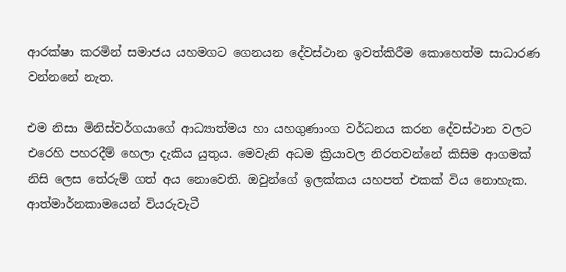ආරක්ෂා කරමින් සමාජය යහමගට ගෙනයන දේවස්ථාන ඉවත්කිරීම කොහෙත්ම සාධාරණ වන්නනේ නැත.

එම නිසා මිනිස්වර්ගයාගේ ආධ්‍යාත්මය හා යහගුණාංග වර්ධනය කරන දේවස්ථාන වලට එරෙහි පහරදීම් හෙලා දැකිය යුතුය. මෙවැනි අධම ක්‍රියාවල නිරතවන්නේ කිසිම ආගමක් නිසි ලෙස තේරුම් ගත් අය නොවෙති. ඔවුන්ගේ ඉලක්කය යහපත් එකක් විය නොහැක. ආත්මාර්නකාමයෙන් වියරුවැටී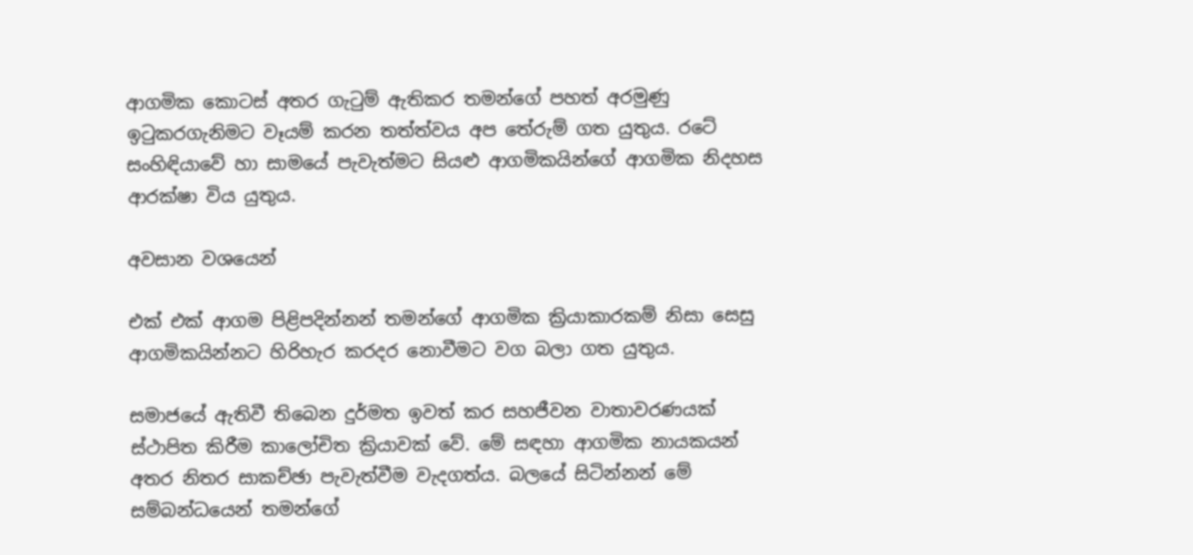ආගමික කොටස් අතර ගැටුම් ඇතිකර තමන්ගේ පහත් අරමුණු ඉටුකරගැනිමට වෑයම් කරන තත්ත්වය අප තේරුම් ගත යුතුය. රටේ සංහිඳියාවේ හා සාමයේ පැවැත්මට සියළු ආගමිකයින්ගේ ආගමික නිදහස ආරක්ෂා විය යුතුය.

අවසාන වශයෙන්

එක් එක් ආගම පිළිපදින්නන් තමන්ගේ ආගමික ක්‍රියාකාරකම් නිසා සෙසු ආගමිකයින්නට හිරිහැර කරදර නොවීමට වග බලා ගත යුතුය.

සමාජයේ ඇතිවී තිබෙන දුර්මත ඉවත් කර සහජීවන වාතාවරණයක් ස්ථාපිත කිරීම කාලෝචිත ක්‍රියාවක් වේ. මේ සඳහා ආගමික නායකයන් අතර නිතර සාකච්ඡා පැවැත්වීම වැදගත්ය. බලයේ සිටින්නන් මේ සම්බන්ධයෙන් තමන්ගේ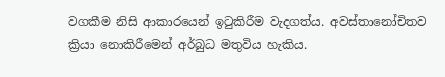වගකීම නිසි ආකාරයෙන් ඉටුකිරීම වැදගත්ය. අවස්තානෝචිතව ක්‍රියා නොකිරීමෙන් අර්බුධ මතුවිය හැකිය.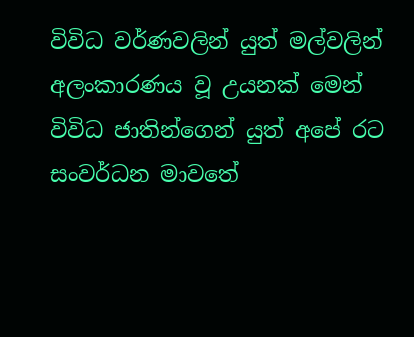විවිධ වර්ණවලින් යුත් මල්වලින් අලංකාරණය වූ උයනක් මෙන් විවිධ ජාතින්ගෙන් යුත් අපේ රට සංවර්ධන මාවතේ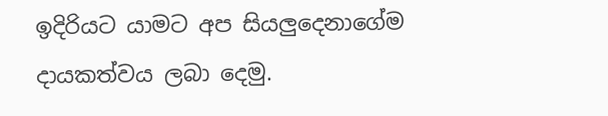ඉදිරියට යාමට අප සියලුදෙනාගේම දායකත්වය ලබා දෙමු.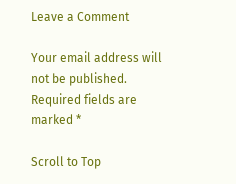Leave a Comment

Your email address will not be published. Required fields are marked *

Scroll to Top